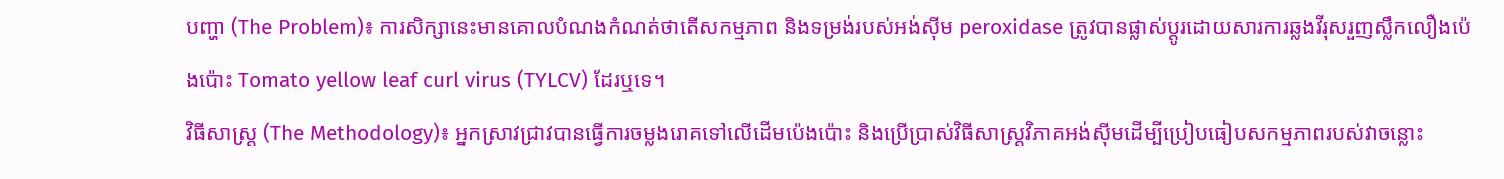បញ្ហា (The Problem)៖ ការសិក្សានេះមានគោលបំណងកំណត់ថាតើសកម្មភាព និងទម្រង់របស់អង់ស៊ីម peroxidase ត្រូវបានផ្លាស់ប្តូរដោយសារការឆ្លងវីរុសរួញស្លឹកលឿងប៉េងប៉ោះ Tomato yellow leaf curl virus (TYLCV) ដែរឬទេ។
វិធីសាស្ត្រ (The Methodology)៖ អ្នកស្រាវជ្រាវបានធ្វើការចម្លងរោគទៅលើដើមប៉េងប៉ោះ និងប្រើប្រាស់វិធីសាស្ត្រវិភាគអង់ស៊ីមដើម្បីប្រៀបធៀបសកម្មភាពរបស់វាចន្លោះ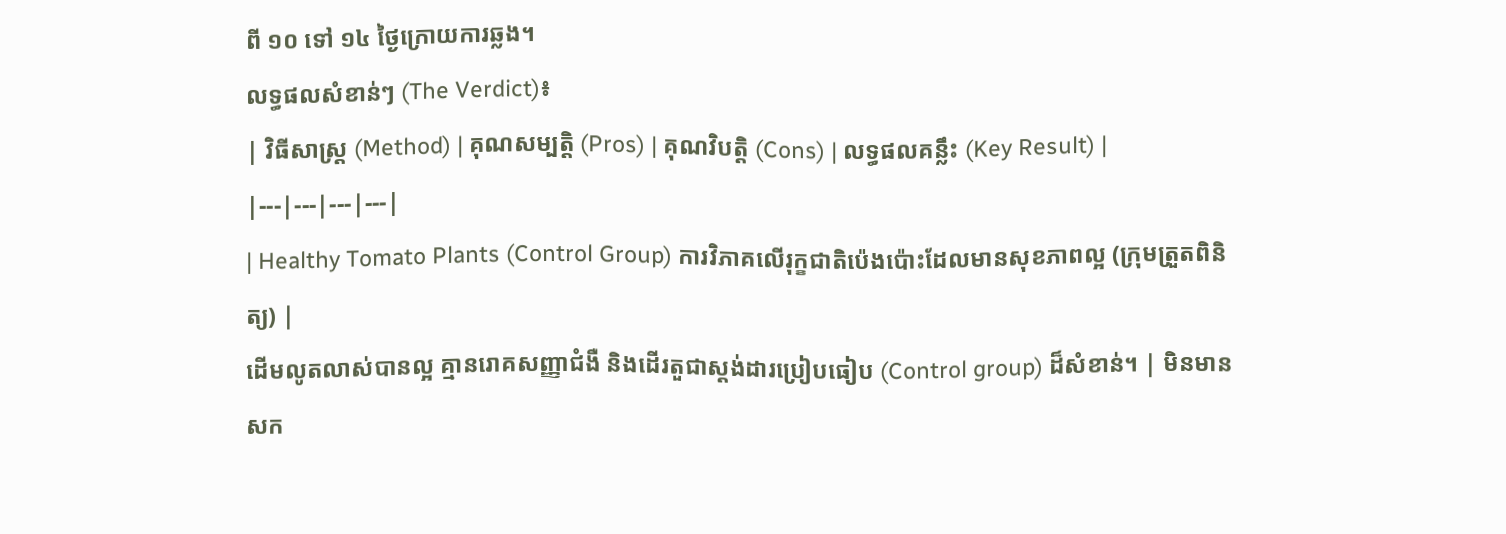ពី ១០ ទៅ ១៤ ថ្ងៃក្រោយការឆ្លង។
លទ្ធផលសំខាន់ៗ (The Verdict)៖
| វិធីសាស្ត្រ (Method) | គុណសម្បត្តិ (Pros) | គុណវិបត្តិ (Cons) | លទ្ធផលគន្លឹះ (Key Result) |
|---|---|---|---|
| Healthy Tomato Plants (Control Group) ការវិភាគលើរុក្ខជាតិប៉េងប៉ោះដែលមានសុខភាពល្អ (ក្រុមត្រួតពិនិត្យ) |
ដើមលូតលាស់បានល្អ គ្មានរោគសញ្ញាជំងឺ និងដើរតួជាស្តង់ដារប្រៀបធៀប (Control group) ដ៏សំខាន់។ | មិនមានសក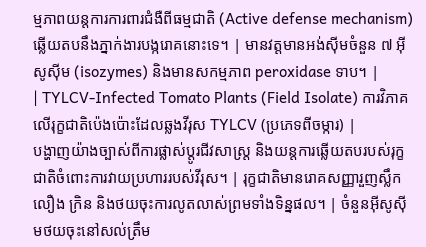ម្មភាពយន្តការការពារជំងឺពីធម្មជាតិ (Active defense mechanism) ឆ្លើយតបនឹងភ្នាក់ងារបង្ករោគនោះទេ។ | មានវត្តមានអង់ស៊ីមចំនួន ៧ អ៊ីសូស៊ីម (isozymes) និងមានសកម្មភាព peroxidase ទាប។ |
| TYLCV-Infected Tomato Plants (Field Isolate) ការវិភាគលើរុក្ខជាតិប៉េងប៉ោះដែលឆ្លងវីរុស TYLCV (ប្រភេទពីចម្ការ) |
បង្ហាញយ៉ាងច្បាស់ពីការផ្លាស់ប្តូរជីវសាស្រ្ត និងយន្តការឆ្លើយតបរបស់រុក្ខជាតិចំពោះការវាយប្រហាររបស់វីរុស។ | រុក្ខជាតិមានរោគសញ្ញារួញស្លឹក លឿង ក្រិន និងថយចុះការលូតលាស់ព្រមទាំងទិន្នផល។ | ចំនួនអ៊ីសូស៊ីមថយចុះនៅសល់ត្រឹម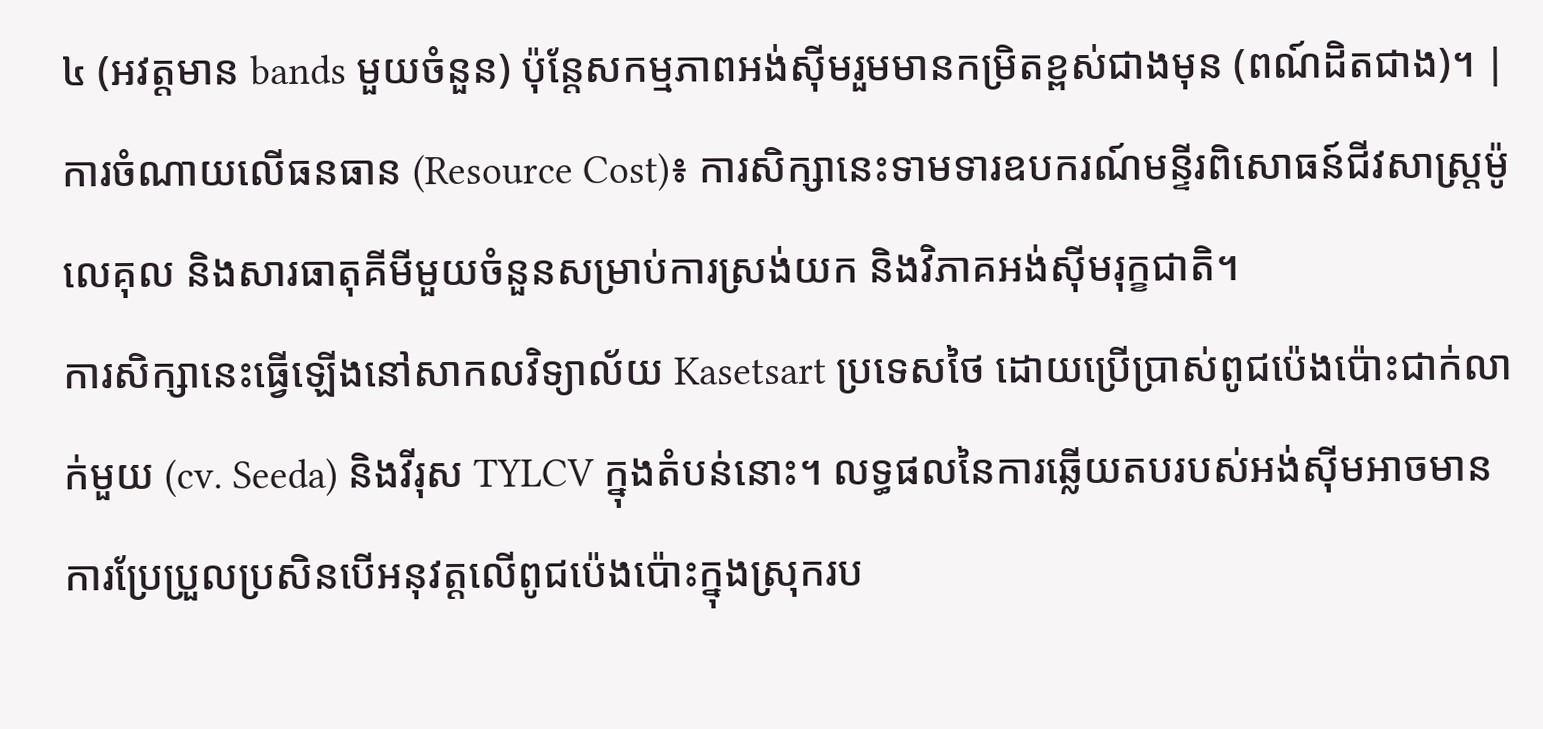៤ (អវត្តមាន bands មួយចំនួន) ប៉ុន្តែសកម្មភាពអង់ស៊ីមរួមមានកម្រិតខ្ពស់ជាងមុន (ពណ៍ដិតជាង)។ |
ការចំណាយលើធនធាន (Resource Cost)៖ ការសិក្សានេះទាមទារឧបករណ៍មន្ទីរពិសោធន៍ជីវសាស្រ្តម៉ូលេគុល និងសារធាតុគីមីមួយចំនួនសម្រាប់ការស្រង់យក និងវិភាគអង់ស៊ីមរុក្ខជាតិ។
ការសិក្សានេះធ្វើឡើងនៅសាកលវិទ្យាល័យ Kasetsart ប្រទេសថៃ ដោយប្រើប្រាស់ពូជប៉េងប៉ោះជាក់លាក់មួយ (cv. Seeda) និងវីរុស TYLCV ក្នុងតំបន់នោះ។ លទ្ធផលនៃការឆ្លើយតបរបស់អង់ស៊ីមអាចមានការប្រែប្រួលប្រសិនបើអនុវត្តលើពូជប៉េងប៉ោះក្នុងស្រុករប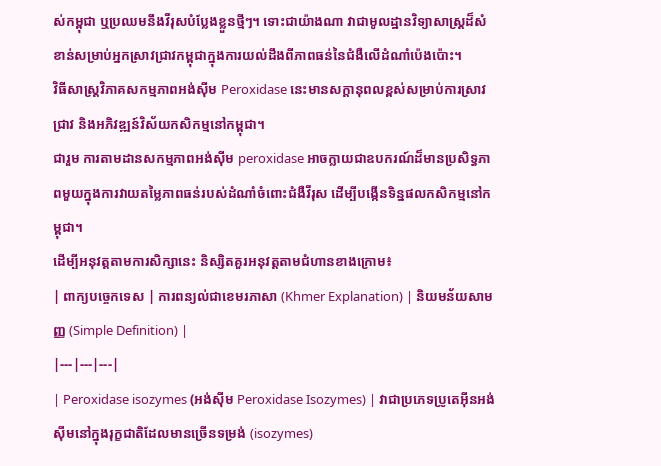ស់កម្ពុជា ឬប្រឈមនឹងវីរុសបំប្លែងខ្លួនថ្មីៗ។ ទោះជាយ៉ាងណា វាជាមូលដ្ឋានវិទ្យាសាស្ត្រដ៏សំខាន់សម្រាប់អ្នកស្រាវជ្រាវកម្ពុជាក្នុងការយល់ដឹងពីភាពធន់នៃជំងឺលើដំណាំប៉េងប៉ោះ។
វិធីសាស្ត្រវិភាគសកម្មភាពអង់ស៊ីម Peroxidase នេះមានសក្តានុពលខ្ពស់សម្រាប់ការស្រាវជ្រាវ និងអភិវឌ្ឍន៍វិស័យកសិកម្មនៅកម្ពុជា។
ជារួម ការតាមដានសកម្មភាពអង់ស៊ីម peroxidase អាចក្លាយជាឧបករណ៍ដ៏មានប្រសិទ្ធភាពមួយក្នុងការវាយតម្លៃភាពធន់របស់ដំណាំចំពោះជំងឺវីរុស ដើម្បីបង្កើនទិន្នផលកសិកម្មនៅកម្ពុជា។
ដើម្បីអនុវត្តតាមការសិក្សានេះ និស្សិតគួរអនុវត្តតាមជំហានខាងក្រោម៖
| ពាក្យបច្ចេកទេស | ការពន្យល់ជាខេមរភាសា (Khmer Explanation) | និយមន័យសាមញ្ញ (Simple Definition) |
|---|---|---|
| Peroxidase isozymes (អង់ស៊ីម Peroxidase Isozymes) | វាជាប្រភេទប្រូតេអ៊ីនអង់ស៊ីមនៅក្នុងរុក្ខជាតិដែលមានច្រើនទម្រង់ (isozymes)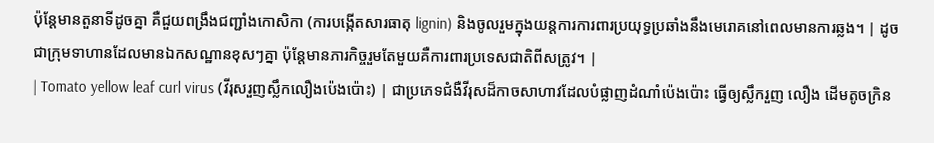ប៉ុន្តែមានតួនាទីដូចគ្នា គឺជួយពង្រឹងជញ្ជាំងកោសិកា (ការបង្កើតសារធាតុ lignin) និងចូលរួមក្នុងយន្តការការពារប្រយុទ្ធប្រឆាំងនឹងមេរោគនៅពេលមានការឆ្លង។ | ដូចជាក្រុមទាហានដែលមានឯកសណ្ឋានខុសៗគ្នា ប៉ុន្តែមានភារកិច្ចរួមតែមួយគឺការពារប្រទេសជាតិពីសត្រូវ។ |
| Tomato yellow leaf curl virus (វីរុសរួញស្លឹកលឿងប៉េងប៉ោះ) | ជាប្រភេទជំងឺវីរុសដ៏កាចសាហាវដែលបំផ្លាញដំណាំប៉េងប៉ោះ ធ្វើឲ្យស្លឹករួញ លឿង ដើមតូចក្រិន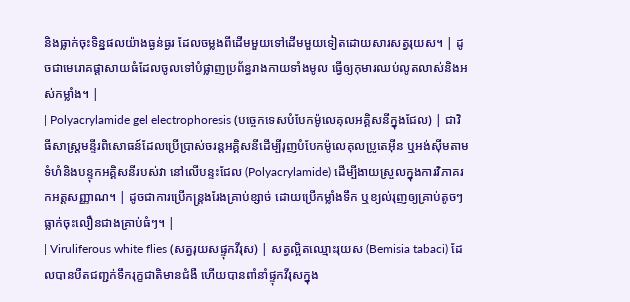និងធ្លាក់ចុះទិន្នផលយ៉ាងធ្ងន់ធ្ងរ ដែលចម្លងពីដើមមួយទៅដើមមួយទៀតដោយសារសត្វរុយស។ | ដូចជាមេរោគផ្តាសាយធំដែលចូលទៅបំផ្លាញប្រព័ន្ធរាងកាយទាំងមូល ធ្វើឲ្យកុមារឈប់លូតលាស់និងអស់កម្លាំង។ |
| Polyacrylamide gel electrophoresis (បច្ចេកទេសបំបែកម៉ូលេគុលអគ្គិសនីក្នុងជែល) | ជាវិធីសាស្រ្តមន្ទីរពិសោធន៍ដែលប្រើប្រាស់ចរន្តអគ្គិសនីដើម្បីរុញបំបែកម៉ូលេគុលប្រូតេអ៊ីន ឬអង់ស៊ីមតាមទំហំនិងបន្ទុកអគ្គិសនីរបស់វា នៅលើបន្ទះជែល (Polyacrylamide) ដើម្បីងាយស្រួលក្នុងការវិភាគរកអត្តសញ្ញាណ។ | ដូចជាការប្រើកន្ត្រងរែងគ្រាប់ខ្សាច់ ដោយប្រើកម្លាំងទឹក ឬខ្យល់រុញឲ្យគ្រាប់តូចៗធ្លាក់ចុះលឿនជាងគ្រាប់ធំៗ។ |
| Viruliferous white flies (សត្វរុយសផ្ទុកវីរុស) | សត្វល្អិតឈ្មោះរុយស (Bemisia tabaci) ដែលបានបឺតជញ្ជក់ទឹករុក្ខជាតិមានជំងឺ ហើយបានពាំនាំផ្ទុកវីរុសក្នុង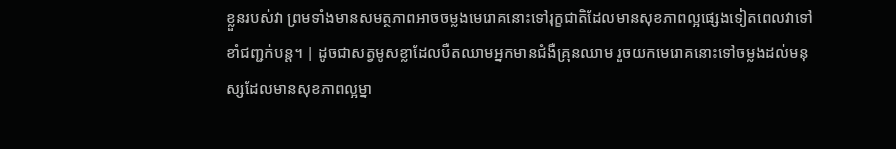ខ្លួនរបស់វា ព្រមទាំងមានសមត្ថភាពអាចចម្លងមេរោគនោះទៅរុក្ខជាតិដែលមានសុខភាពល្អផ្សេងទៀតពេលវាទៅខាំជញ្ជក់បន្ត។ | ដូចជាសត្វមូសខ្លាដែលបឺតឈាមអ្នកមានជំងឺគ្រុនឈាម រួចយកមេរោគនោះទៅចម្លងដល់មនុស្សដែលមានសុខភាពល្អម្នា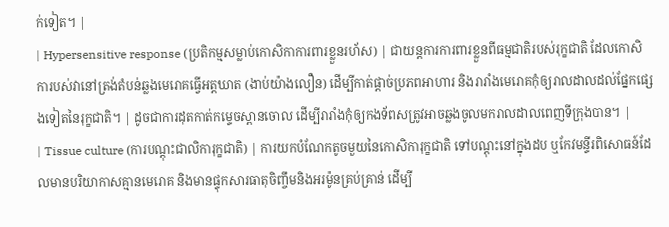ក់ទៀត។ |
| Hypersensitive response (ប្រតិកម្មសម្លាប់កោសិកាការពារខ្លួនរហ័ស) | ជាយន្តការការពារខ្លួនពីធម្មជាតិរបស់រុក្ខជាតិ ដែលកោសិការបស់វានៅត្រង់តំបន់ឆ្លងមេរោគធ្វើអត្តឃាត (ងាប់យ៉ាងលឿន) ដើម្បីកាត់ផ្តាច់ប្រភពអាហារ និងរារាំងមេរោគកុំឲ្យរាលដាលដល់ផ្នែកផ្សេងទៀតនៃរុក្ខជាតិ។ | ដូចជាការដុតកាត់កម្ទេចស្ពានចោល ដើម្បីរារាំងកុំឲ្យកងទ័ពសត្រូវអាចឆ្លងចូលមករាលដាលពេញទីក្រុងបាន។ |
| Tissue culture (ការបណ្តុះជាលិការុក្ខជាតិ) | ការយកបំណែកតូចមួយនៃកោសិការុក្ខជាតិ ទៅបណ្តុះនៅក្នុងដប ឬកែវមន្ទីរពិសោធន៍ដែលមានបរិយាកាសគ្មានមេរោគ និងមានផ្ទុកសារធាតុចិញ្ចឹមនិងអរម៉ូនគ្រប់គ្រាន់ ដើម្បី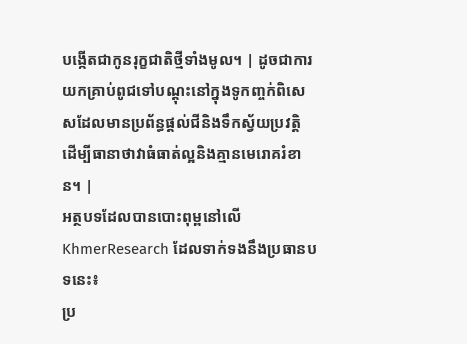បង្កើតជាកូនរុក្ខជាតិថ្មីទាំងមូល។ | ដូចជាការយកគ្រាប់ពូជទៅបណ្តុះនៅក្នុងទូកញ្ចក់ពិសេសដែលមានប្រព័ន្ធផ្តល់ជីនិងទឹកស្វ័យប្រវត្តិ ដើម្បីធានាថាវាធំធាត់ល្អនិងគ្មានមេរោគរំខាន។ |
អត្ថបទដែលបានបោះពុម្ពនៅលើ KhmerResearch ដែលទាក់ទងនឹងប្រធានបទនេះ៖
ប្រ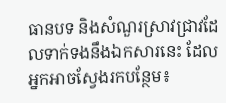ធានបទ និងសំណួរស្រាវជ្រាវដែលទាក់ទងនឹងឯកសារនេះ ដែលអ្នកអាចស្វែងរកបន្ថែម៖